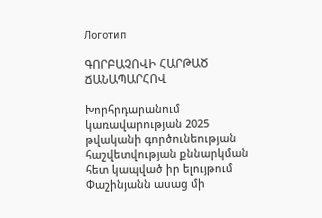Логотип

ԳՈՐԲԱՉՈՎԻ ՀԱՐԹԱԾ ՃԱՆԱՊԱՐՀՈՎ

Խորհրդարանում կառավարության 2025 թվականի գործունեության հաշվետվության քննարկման հետ կապված իր ելույթում Փաշինյանն ասաց մի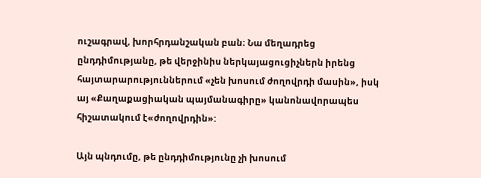ուշագրավ, խորհրդանշական բան։ Նա մեղադրեց ընդդիմությանը, թե վերջինիս ներկայացուցիչներն իրենց հայտարարություններում «չեն խոսում ժողովրդի մասին», իսկ այ «Քաղաքացիական պայմանագիրը» կանոնավորապես հիշատակում է«ժողովրդին»:

Այն պնդումը, թե ընդդիմությունը չի խոսում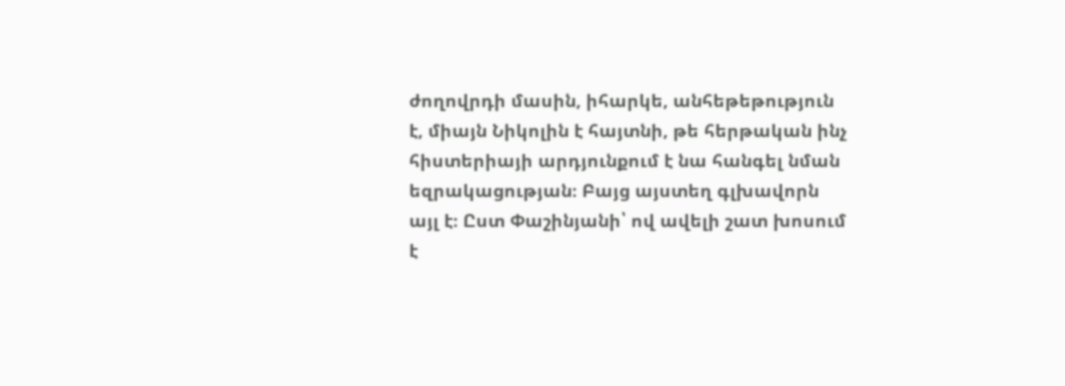ժողովրդի մասին, իհարկե, անհեթեթություն է, միայն Նիկոլին է հայտնի, թե հերթական ինչ հիստերիայի արդյունքում է նա հանգել նման եզրակացության։ Բայց այստեղ գլխավորն այլ է։ Ըստ Փաշինյանի՝ ով ավելի շատ խոսում է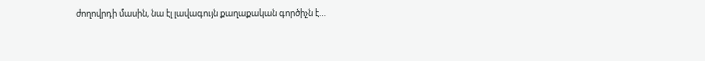ժողովրդի մասին, նա էլ լավագույն քաղաքական գործիչն է…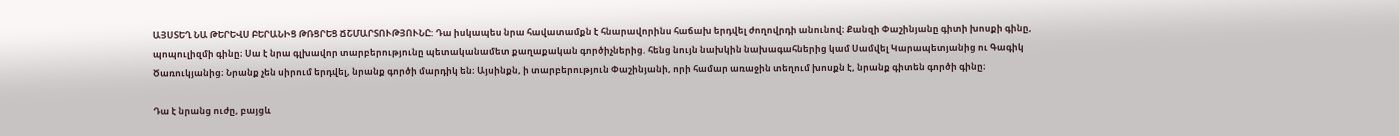ԱՅՍՏԵՂ ՆԱ ԹԵՐԵՎՍ ԲԵՐԱՆԻՑ ԹՌՑՐԵՑ ՃՇՄԱՐՏՈՒԹՅՈՒՆԸ: Դա իսկապես նրա հավատամքն է հնարավորինս հաճախ երդվել ժողովրդի անունով։ Քանզի Փաշինյանը գիտի խոսքի գինը, պոպուլիզմի գինը։ Սա է նրա գլխավոր տարբերությունը պետականամետ քաղաքական գործիչներից. հենց նույն նախկին նախագահներից կամ Սամվել Կարապետյանից ու Գագիկ Ծառուկյանից։ Նրանք չեն սիրում երդվել, նրանք գործի մարդիկ են։ Այսինքն, ի տարբերություն Փաշինյանի, որի համար առաջին տեղում խոսքն է, նրանք գիտեն գործի գինը։

Դա է նրանց ուժը, բայցև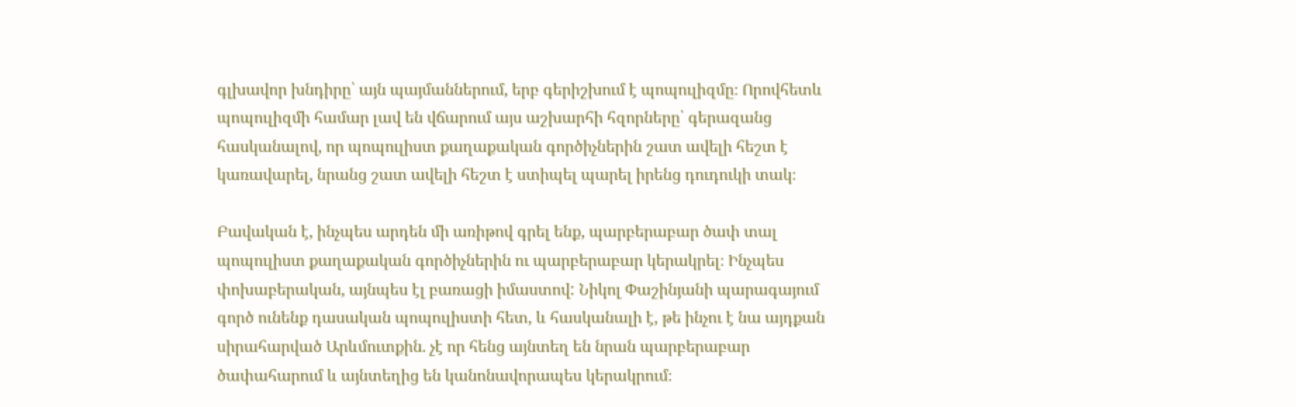գլխավոր խնդիրը՝ այն պայմաններում, երբ գերիշխում է պոպուլիզմը։ Որովհետև պոպուլիզմի համար լավ են վճարում այս աշխարհի հզորները՝ գերազանց հասկանալով, որ պոպուլիստ քաղաքական գործիչներին շատ ավելի հեշտ է կառավարել, նրանց շատ ավելի հեշտ է ստիպել պարել իրենց դուդուկի տակ։

Բավական է, ինչպես արդեն մի առիթով գրել ենք, պարբերաբար ծափ տալ պոպուլիստ քաղաքական գործիչներին ու պարբերաբար կերակրել։ Ինչպես փոխաբերական, այնպես էլ բառացի իմաստով: Նիկոլ Փաշինյանի պարագայում գործ ունենք դասական պոպուլիստի հետ, և հասկանալի է, թե ինչու է նա այդքան սիրահարված Արևմուտքին. չէ որ հենց այնտեղ են նրան պարբերաբար ծափահարում և այնտեղից են կանոնավորապես կերակրում։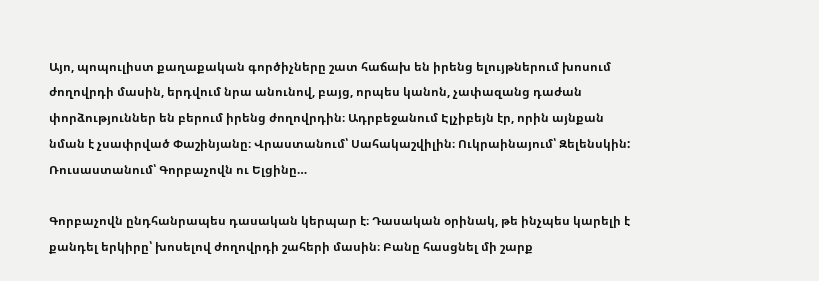Այո, պոպուլիստ քաղաքական գործիչները շատ հաճախ են իրենց ելույթներում խոսում ժողովրդի մասին, երդվում նրա անունով, բայց, որպես կանոն, չափազանց դաժան փորձություններ են բերում իրենց ժողովրդին։ Ադրբեջանում Էլչիբեյն էր, որին այնքան նման է չսափրված Փաշինյանը։ Վրաստանում՝ Սահակաշվիլին։ Ուկրաինայում՝ Զելենսկին: Ռուսաստանում՝ Գորբաչովն ու Ելցինը…

Գորբաչովն ընդհանրապես դասական կերպար է։ Դասական օրինակ, թե ինչպես կարելի է քանդել երկիրը՝ խոսելով ժողովրդի շահերի մասին։ Բանը հասցնել մի շարք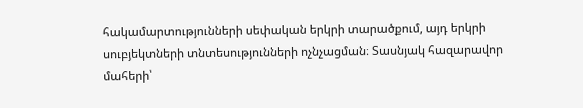հակամարտությունների սեփական երկրի տարածքում, այդ երկրի սուբյեկտների տնտեսությունների ոչնչացման։ Տասնյակ հազարավոր մահերի՝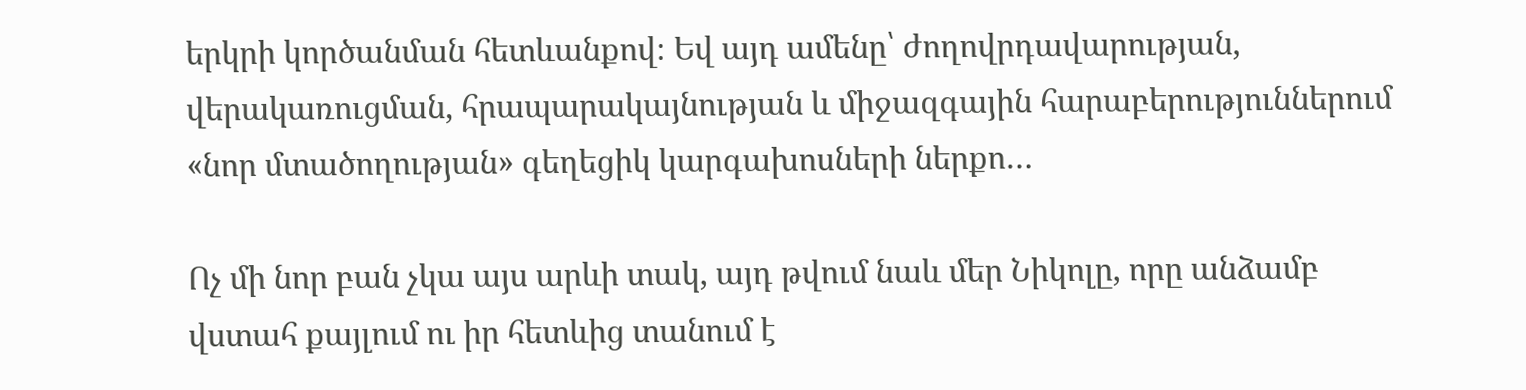երկրի կործանման հետևանքով։ Եվ այդ ամենը՝ ժողովրդավարության, վերակառուցման, հրապարակայնության և միջազգային հարաբերություններում «նոր մտածողության» գեղեցիկ կարգախոսների ներքո…

Ոչ մի նոր բան չկա այս արևի տակ, այդ թվում նաև մեր Նիկոլը, որը անձամբ վստահ քայլում ու իր հետևից տանում է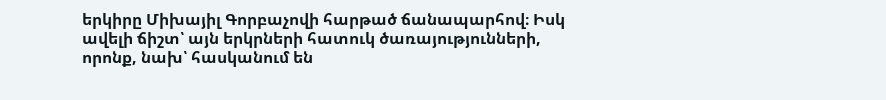երկիրը Միխայիլ Գորբաչովի հարթած ճանապարհով։ Իսկ ավելի ճիշտ՝ այն երկրների հատուկ ծառայությունների, որոնք, նախ՝ հասկանում են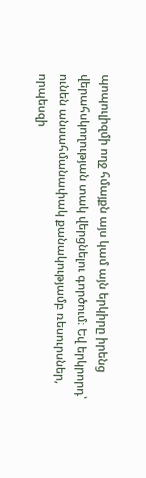պոպուլիզմի ողջ հմայքն այս կամ այն երկիրը իրենց վերահսկողության տակ վերցնելու գործում։ Եվ երկրորդ՝ ունեն անսահմանափակ քանակությամբ ռեսուրսներ, որպեսզի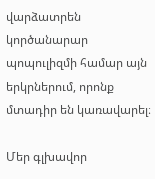վարձատրեն կործանարար պոպուլիզմի համար այն երկրներում, որոնք մտադիր են կառավարել։

Մեր գլխավոր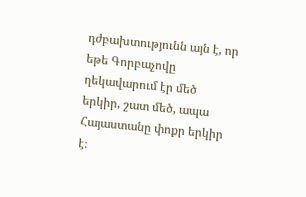դժբախտությունն այն է, որ եթե Գորբաչովը ղեկավարում էր մեծ երկիր, շատ մեծ, ապա Հայաստանը փոքր երկիր է։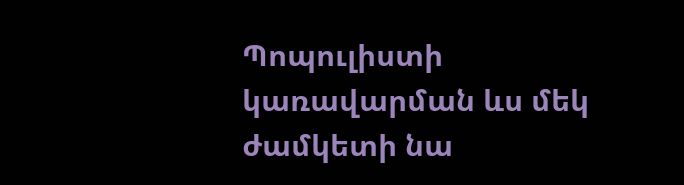Պոպուլիստի կառավարման ևս մեկ ժամկետի նա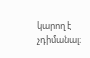կարող է չդիմանալ։